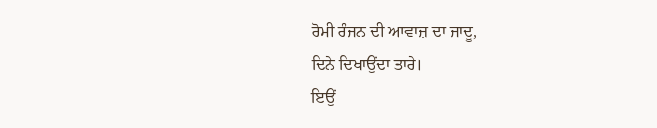ਰੋਮੀ ਰੰਜਨ ਦੀ ਆਵਾਜ਼ ਦਾ ਜਾਦੂ,
ਦਿਨੇ ਦਿਖਾਉਂਦਾ ਤਾਰੇ।
ਇਉਂ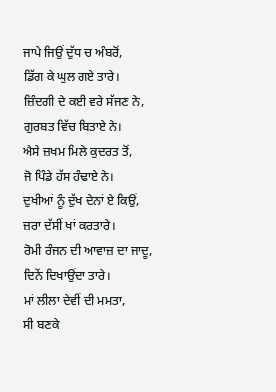ਜਾਪੇ ਜਿਉਂ ਦੁੱਧ ਚ ਅੰਬਰੋਂ,
ਡਿੱਗ ਕੇ ਘੁਲ ਗਏ ਤਾਰੇ।
ਜ਼ਿੰਦਗੀ ਦੇ ਕਈ ਵਰੇ ਸੱਜਣ ਨੇ,
ਗੁਰਬਤ ਵਿੱਚ ਬਿਤਾਏ ਨੇ।
ਐਸੇ ਜ਼ਖਮ ਮਿਲੇ ਕੁਦਰਤ ਤੋਂ,
ਜੋ ਪਿੰਡੇ ਹੱਸ ਹੰਢਾਏ ਨੇ।
ਦੁਖੀਆਂ ਨੂੰ ਦੁੱਖ ਦੇਨਾਂ ਏ ਕਿਉਂ,
ਜ਼ਰਾ ਦੱਸੀਂ ਖਾਂ ਕਰਤਾਰੇ।
ਰੋਮੀ ਰੰਜਨ ਦੀ ਆਵਾਜ਼ ਦਾ ਜਾਦੂ,
ਦਿਨੇਂ ਦਿਖਾਉਂਦਾ ਤਾਰੇ।
ਮਾਂ ਲੀਲਾ ਦੇਵੀਂ ਦੀ ਮਮਤਾ,
ਸੀ ਬਣਕੇ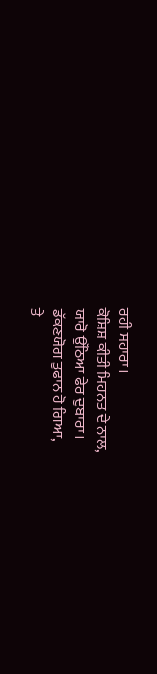ਰਹੀ ਸਹਾਰਾ।
ਕੋਸ਼ਿਸ਼ ਕੀਤੀ ਮਿਹਨਤ ਦੇ ਨਾਲ,
ਯਾਰੋ ਉੱਠਿਆ ਫੇਰ ਦੁਬਾਰਾ।
ਡੱਕਣਯੋਗ ਤੁਫਾਨ ਹੋ ਗਿਆ,
ਤੇ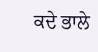ਕਦੇ ਭਾਲੇ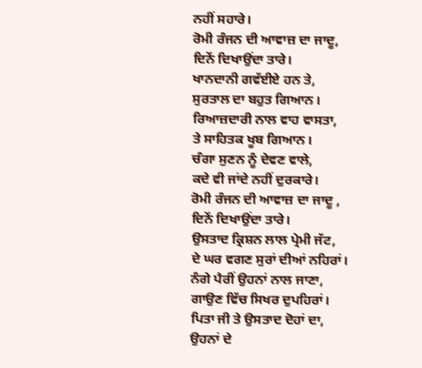ਨਹੀਂ ਸਹਾਰੇ।
ਰੋਮੀ ਰੰਜਨ ਦੀ ਆਵਾਜ਼ ਦਾ ਜਾਦੂ,
ਦਿਨੇਂ ਦਿਖਾਉਂਦਾ ਤਾਰੇ।
ਖਾਨਦਾਨੀ ਗਵੱਈਏ ਹਨ ਤੇ,
ਸੁਰਤਾਲ ਦਾ ਬਹੁਤ ਗਿਆਨ।
ਰਿਆਜ਼ਦਾਰੀ ਨਾਲ ਵਾਹ ਵਾਸਤਾ,
ਤੇ ਸਾਹਿਤਕ ਖੂਬ ਗਿਆਨ।
ਚੰਗਾ ਸੁਣਨ ਨੂੰ ਦੇਵਣ ਵਾਲੇ,
ਕਦੇ ਵੀ ਜਾਂਦੇ ਨਹੀਂ ਦੁਰਕਾਰੇ।
ਰੋਮੀ ਰੰਜਨ ਦੀ ਆਵਾਜ਼ ਦਾ ਜਾਦੂ ,
ਦਿਨੇਂ ਦਿਖਾਉਂਦਾ ਤਾਰੇ।
ਉਸਤਾਦ ਕ੍ਰਿਸ਼ਨ ਲਾਲ ਪ੍ਰੇਮੀ ਜੱਟ,
ਦੇ ਘਰ ਵਗਣ ਸੁਰਾਂ ਦੀਆਂ ਨਹਿਰਾਂ।
ਨੰਗੇ ਪੈਰੀਂ ਉਹਨਾਂ ਨਾਲ ਜਾਣਾ,
ਗਾਉਣ ਵਿੱਚ ਸਿਖਰ ਦੁਪਹਿਰਾਂ।
ਪਿਤਾ ਜੀ ਤੇ ਉਸਤਾਦ ਦੋਹਾਂ ਦਾ,
ਉਹਨਾਂ ਦੇ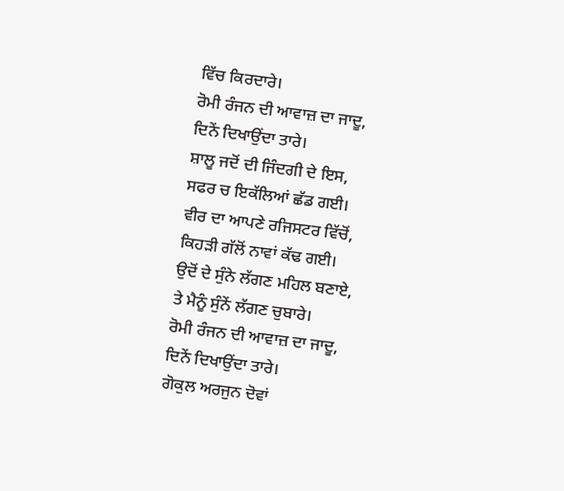ਵਿੱਚ ਕਿਰਦਾਰੇ।
ਰੋਮੀ ਰੰਜਨ ਦੀ ਆਵਾਜ਼ ਦਾ ਜਾਦੂ,
ਦਿਨੇਂ ਦਿਖਾਉਂਦਾ ਤਾਰੇ।
ਸ਼ਾਲੂ ਜਦੋਂ ਦੀ ਜਿੰਦਗੀ ਦੇ ਇਸ,
ਸਫਰ ਚ ਇਕੱਲਿਆਂ ਛੱਡ ਗਈ।
ਵੀਰ ਦਾ ਆਪਣੇ ਰਜਿਸਟਰ ਵਿੱਚੋਂ,
ਕਿਹੜੀ ਗੱਲੋਂ ਨਾਵਾਂ ਕੱਢ ਗਈ।
ਉਦੋਂ ਦੇ ਸੁੰਨੇ ਲੱਗਣ ਮਹਿਲ ਬਣਾਏ,
ਤੇ ਮੈਨੂੰ ਸੁੰਨੇਂ ਲੱਗਣ ਚੁਬਾਰੇ।
ਰੋਮੀ ਰੰਜਨ ਦੀ ਆਵਾਜ਼ ਦਾ ਜਾਦੂ,
ਦਿਨੇਂ ਦਿਖਾਉਂਦਾ ਤਾਰੇ।
ਗੋਕੁਲ ਅਰਜੁਨ ਦੋਵਾਂ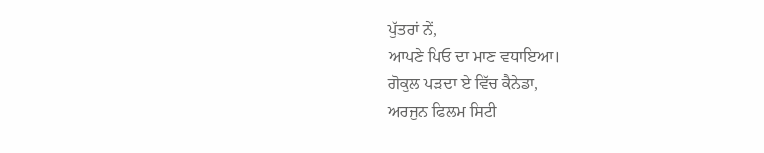ਪੁੱਤਰਾਂ ਨੇਂ,
ਆਪਣੇ ਪਿਓ ਦਾ ਮਾਣ ਵਧਾਇਆ।
ਗੋਕੁਲ ਪੜਦਾ ਏ ਵਿੱਚ ਕੈਨੇਡਾ,
ਅਰਜੁਨ ਫਿਲਮ ਸਿਟੀ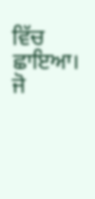ਵਿੱਚ ਛਾਇਆ।
ਜੋ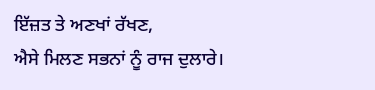ਇੱਜ਼ਤ ਤੇ ਅਣਖਾਂ ਰੱਖਣ,
ਐਸੇ ਮਿਲਣ ਸਭਨਾਂ ਨੂੰ ਰਾਜ ਦੁਲਾਰੇ।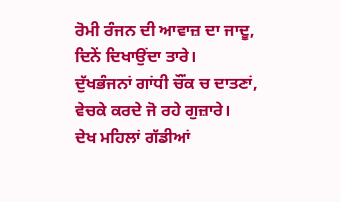ਰੋਮੀ ਰੰਜਨ ਦੀ ਆਵਾਜ਼ ਦਾ ਜਾਦੂ,
ਦਿਨੇਂ ਦਿਖਾਉਂਦਾ ਤਾਰੇ।
ਦੁੱਖਭੰਜਨਾਂ ਗਾਂਧੀ ਚੌਂਕ ਚ ਦਾਤਣਾਂ,
ਵੇਚਕੇ ਕਰਦੇ ਜੋ ਰਹੇ ਗੁਜ਼ਾਰੇ।
ਦੇਖ ਮਹਿਲਾਂ ਗੱਡੀਆਂ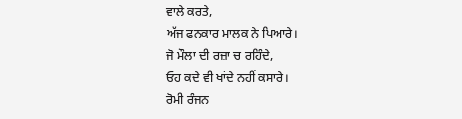ਵਾਲੇ ਕਰਤੇ,
ਅੱਜ ਫਨਕਾਰ ਮਾਲਕ ਨੇ ਪਿਆਰੇ।
ਜੋ ਮੌਲਾ ਦੀ ਰਜ਼ਾ ਚ ਰਹਿੰਦੇ,
ਓਹ ਕਦੇ ਵੀ ਖਾਂਦੇ ਨਹੀਂ ਕਸਾਰੇ।
ਰੋਮੀ ਰੰਜਨ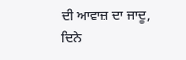ਦੀ ਆਵਾਜ਼ ਦਾ ਜਾਦੂ,
ਦਿਨੇ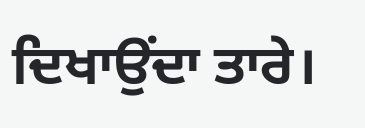ਦਿਖਾਉਂਦਾ ਤਾਰੇ।